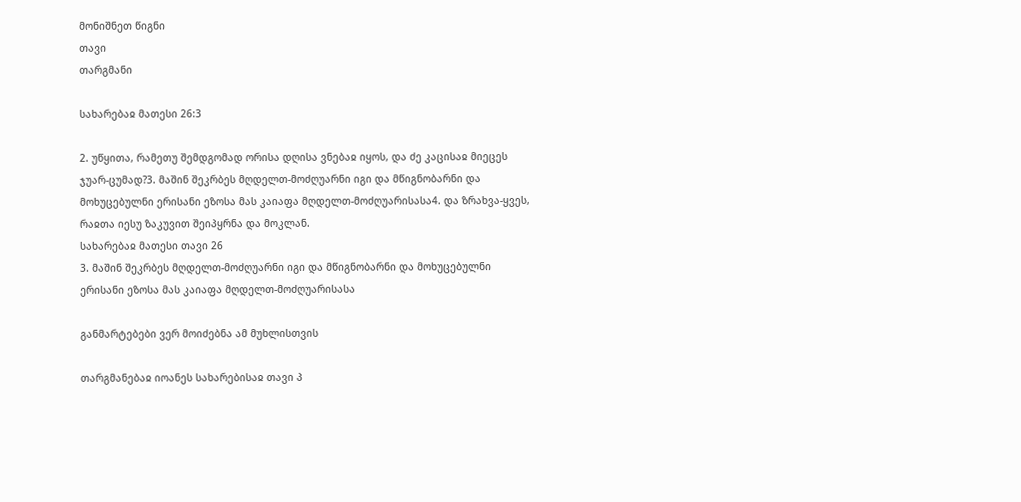მონიშნეთ წიგნი
თავი
თარგმანი

სახარებაჲ მათესი 26:3

2. უწყითა, რამეთუ შემდგომად ორისა დღისა ვნებაჲ იყოს, და ძე კაცისაჲ მიეცეს ჯუარ-ცუმად?3. მაშინ შეკრბეს მღდელთ-მოძღუარნი იგი და მწიგნობარნი და მოხუცებულნი ერისანი ეზოსა მას კაიაფა მღდელთ-მოძღუარისასა4. და ზრახვა-ყვეს, რაჲთა იესუ ზაკუვით შეიპყრნა და მოკლან.
სახარებაჲ მათესი თავი 26
3. მაშინ შეკრბეს მღდელთ-მოძღუარნი იგი და მწიგნობარნი და მოხუცებულნი ერისანი ეზოსა მას კაიაფა მღდელთ-მოძღუარისასა

განმარტებები ვერ მოიძებნა ამ მუხლისთვის

თარგმანებაჲ იოანეს სახარებისაჲ თავი პ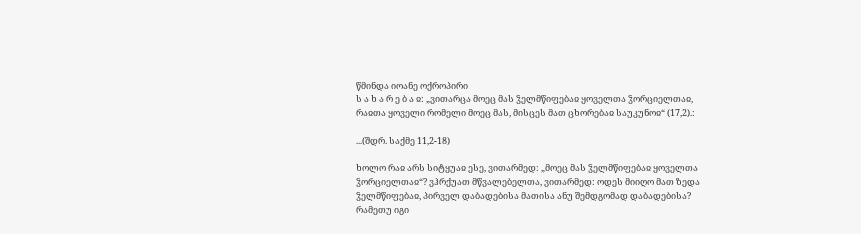წმინდა იოანე ოქროპირი
ს ა ხ ა რ ე ბ ა ჲ: „ვითარცა მოეც მას ჴელმწიფებაჲ ყოველთა ჴორციელთაჲ, რაჲთა ყოველი რომელი მოეც მას, მისცეს მათ ცხორებაჲ საუკუნოჲ“ (17,2).:

...(შდრ. საქმე 11,2-18)

ხოლო რაჲ არს სიტყუაჲ ესე, ვითარმედ: „მოეც მას ჴელმწიფებაჲ ყოველთა ჴორციელთაჲ“? ვჰრქუათ მწვალებელთა, ვითარმედ: ოდეს მიიღო მათ ზედა ჴელმწიფებაჲ, პირველ დაბადებისა მათისა ანუ შემდგომად დაბადებისა? რამეთუ იგი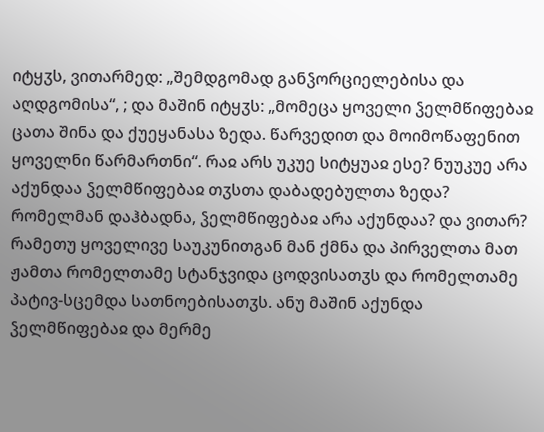იტყჳს, ვითარმედ: „შემდგომად განჴორციელებისა და აღდგომისა“, ; და მაშინ იტყჳს: „მომეცა ყოველი ჴელმწიფებაჲ ცათა შინა და ქუეყანასა ზედა. წარვედით და მოიმოწაფენით ყოველნი წარმართნი“. რაჲ არს უკუე სიტყუაჲ ესე? ნუუკუე არა აქუნდაა ჴელმწიფებაჲ თჳსთა დაბადებულთა ზედა? რომელმან დაჰბადნა, ჴელმწიფებაჲ არა აქუნდაა? და ვითარ? რამეთუ ყოველივე საუკუნითგან მან ქმნა და პირველთა მათ ჟამთა რომელთამე სტანჯვიდა ცოდვისათჳს და რომელთამე პატივ-სცემდა სათნოებისათჳს. ანუ მაშინ აქუნდა ჴელმწიფებაჲ და მერმე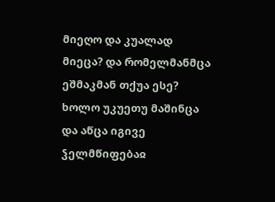მიეღო და კუალად მიეცა? და რომელმანმცა ეშმაკმან თქუა ესე? ხოლო უკუეთუ მაშინცა და აწცა იგივე ჴელმწიფებაჲ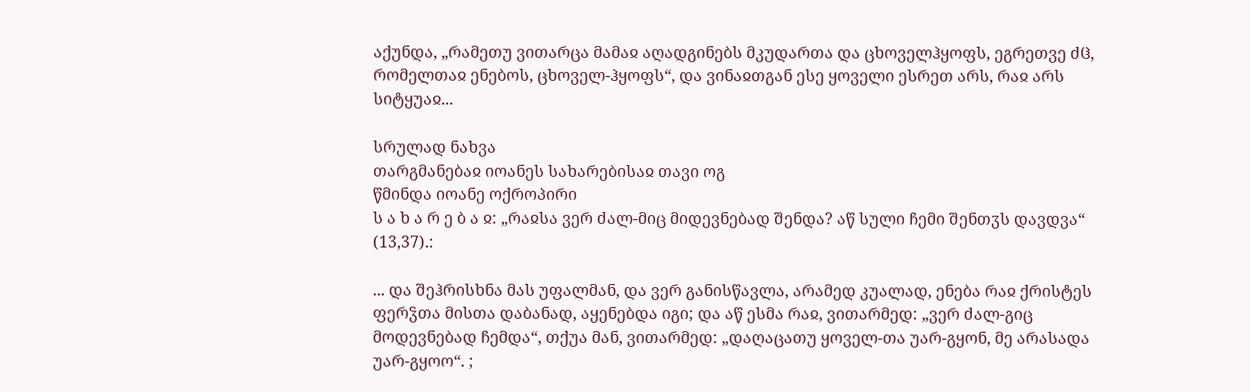აქუნდა, „რამეთუ ვითარცა მამაჲ აღადგინებს მკუდართა და ცხოველჰყოფს, ეგრეთვე ძჱ, რომელთაჲ ენებოს, ცხოველ-ჰყოფს“, და ვინაჲთგან ესე ყოველი ესრეთ არს, რაჲ არს სიტყუაჲ...

სრულად ნახვა
თარგმანებაჲ იოანეს სახარებისაჲ თავი ოგ
წმინდა იოანე ოქროპირი
ს ა ხ ა რ ე ბ ა ჲ: „რაჲსა ვერ ძალ-მიც მიდევნებად შენდა? აწ სული ჩემი შენთჳს დავდვა“ (13,37).:

... და შეჰრისხნა მას უფალმან, და ვერ განისწავლა, არამედ კუალად, ენება რაჲ ქრისტეს ფერჴთა მისთა დაბანად, აყენებდა იგი; და აწ ესმა რაჲ, ვითარმედ: „ვერ ძალ-გიც მოდევნებად ჩემდა“, თქუა მან, ვითარმედ: „დაღაცათუ ყოველ-თა უარ-გყონ, მე არასადა უარ-გყოო“. ;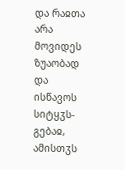და რაჲთა არა მოვიდეს ზუაობად და ისწავოს სიტყჳს-გებაჲ, ამისთჳს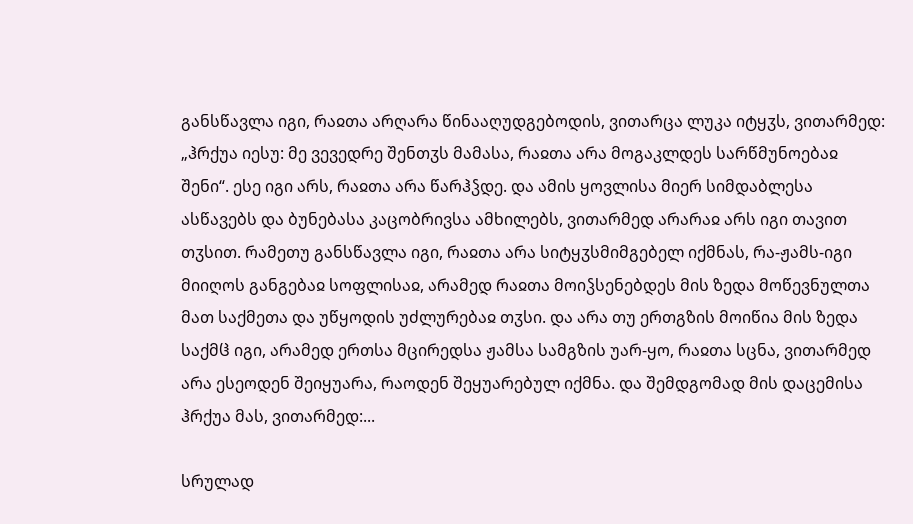განსწავლა იგი, რაჲთა არღარა წინააღუდგებოდის, ვითარცა ლუკა იტყჳს, ვითარმედ: „ჰრქუა იესუ: მე ვევედრე შენთჳს მამასა, რაჲთა არა მოგაკლდეს სარწმუნოებაჲ შენი“. ესე იგი არს, რაჲთა არა წარჰჴდე. და ამის ყოვლისა მიერ სიმდაბლესა ასწავებს და ბუნებასა კაცობრივსა ამხილებს, ვითარმედ არარაჲ არს იგი თავით თჳსით. რამეთუ განსწავლა იგი, რაჲთა არა სიტყჳსმიმგებელ იქმნას, რა-ჟამს-იგი მიიღოს განგებაჲ სოფლისაჲ, არამედ რაჲთა მოიჴსენებდეს მის ზედა მოწევნულთა მათ საქმეთა და უწყოდის უძლურებაჲ თჳსი. და არა თუ ერთგზის მოიწია მის ზედა საქმჱ იგი, არამედ ერთსა მცირედსა ჟამსა სამგზის უარ-ყო, რაჲთა სცნა, ვითარმედ არა ესეოდენ შეიყუარა, რაოდენ შეყუარებულ იქმნა. და შემდგომად მის დაცემისა ჰრქუა მას, ვითარმედ:...

სრულად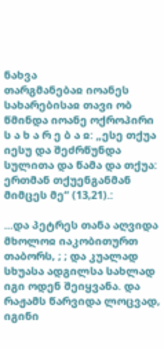ნახვა
თარგმანებაჲ იოანეს სახარებისაჲ თავი ობ
წმინდა იოანე ოქროპირი
ს ა ხ ა რ ე ბ ა ჲ: „ესე თქუა იესუ და შეძრწუნდა სულითა და წამა და თქუა: ერთმან თქუენგანმან მიმცეს მე“ (13,21).:

...და პეტრეს თანა აღვიდა მხოლოჲ იაკობითურთ თაბორს, ; ; და კუალად სხუასა ადგილსა სახლად იგი ოდენ შეიყვანა. და რაჟამს წარვიდა ლოცვად, იგინი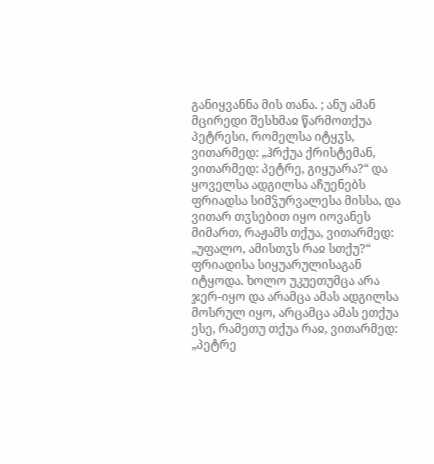განიყვანნა მის თანა. ; ანუ ამან მცირედი შესხმაჲ წარმოთქუა პეტრესი, რომელსა იტყჳს, ვითარმედ: „ჰრქუა ქრისტემან, ვითარმედ: პეტრე, გიყუარა?“ და ყოველსა ადგილსა აჩუენებს ფრიადსა სიმჴურვალესა მისსა, და ვითარ თჳსებით იყო იოვანეს მიმართ, რაჟამს თქუა, ვითარმედ: „უფალო, ამისთჳს რაჲ სთქუ?“ ფრიადისა სიყუარულისაგან იტყოდა. ხოლო უკუეთუმცა არა ჯერ-იყო და არამცა ამას ადგილსა მოსრულ იყო, არცამცა ამას ეთქუა ესე, რამეთუ თქუა რაჲ, ვითარმედ: „პეტრე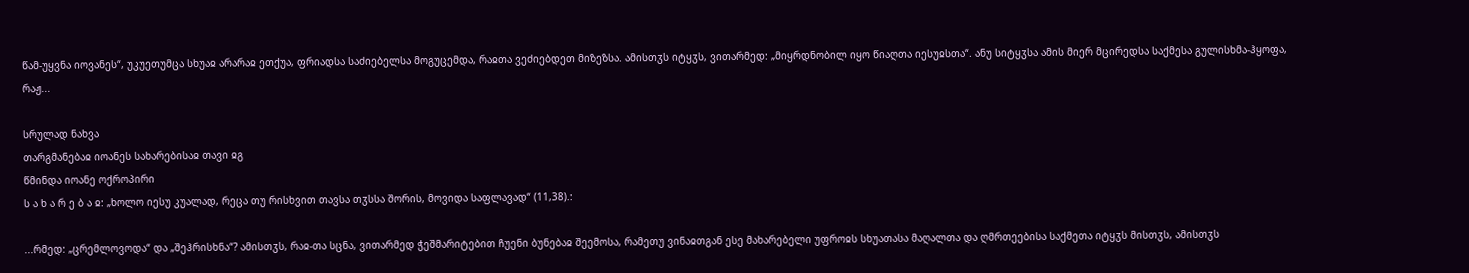წამ-უყვნა იოვანეს“, უკუეთუმცა სხუაჲ არარაჲ ეთქუა, ფრიადსა საძიებელსა მოგუცემდა, რაჲთა ვეძიებდეთ მიზეზსა. ამისთჳს იტყჳს, ვითარმედ: „მიყრდნობილ იყო წიაღთა იესუჲსთა“. ანუ სიტყჳსა ამის მიერ მცირედსა საქმესა გულისხმა-ჰყოფა, რაჟ...

სრულად ნახვა
თარგმანებაჲ იოანეს სახარებისაჲ თავი ჲგ
წმინდა იოანე ოქროპირი
ს ა ხ ა რ ე ბ ა ჲ: „ხოლო იესუ კუალად, რეცა თუ რისხვით თავსა თჳსსა შორის, მოვიდა საფლავად“ (11,38).:

...რმედ: „ცრემლოვოდა“ და „შეჰრისხნა“? ამისთჳს, რაჲ-თა სცნა, ვითარმედ ჭეშმარიტებით ჩუენი ბუნებაჲ შეემოსა, რამეთუ ვინაჲთგან ესე მახარებელი უფროჲს სხუათასა მაღალთა და ღმრთეებისა საქმეთა იტყჳს მისთჳს, ამისთჳს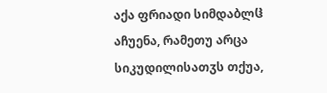აქა ფრიადი სიმდაბლჱ აჩუენა, რამეთუ არცა სიკუდილისათჳს თქუა,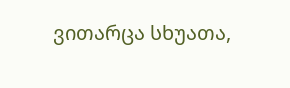ვითარცა სხუათა,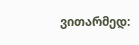ვითარმედ: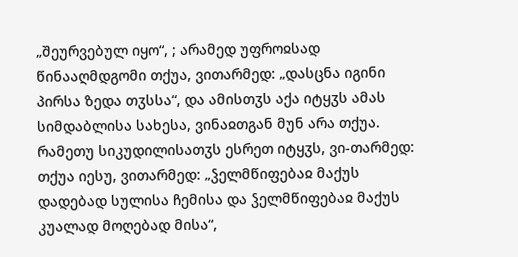„შეურვებულ იყო“, ; არამედ უფროჲსად წინააღმდგომი თქუა, ვითარმედ: „დასცნა იგინი პირსა ზედა თჳსსა“, და ამისთჳს აქა იტყჳს ამას სიმდაბლისა სახესა, ვინაჲთგან მუნ არა თქუა. რამეთუ სიკუდილისათჳს ესრეთ იტყჳს, ვი-თარმედ: თქუა იესუ, ვითარმედ: „ჴელმწიფებაჲ მაქუს დადებად სულისა ჩემისა და ჴელმწიფებაჲ მაქუს კუალად მოღებად მისა“,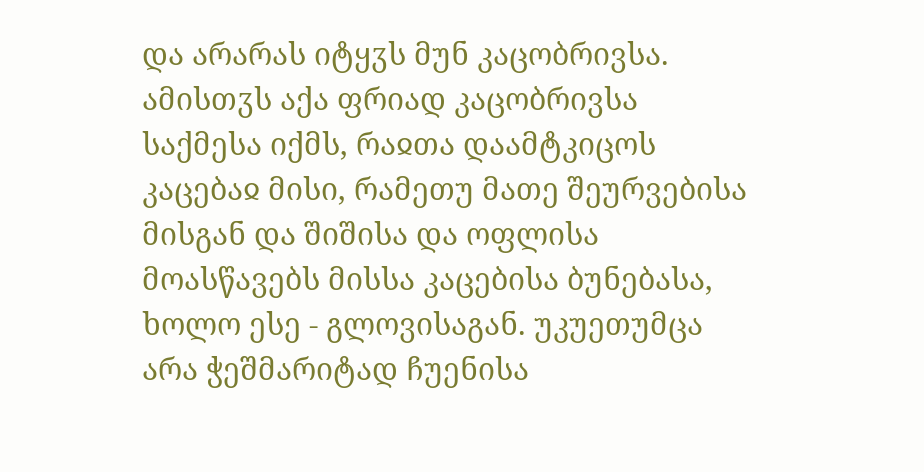და არარას იტყჳს მუნ კაცობრივსა. ამისთჳს აქა ფრიად კაცობრივსა საქმესა იქმს, რაჲთა დაამტკიცოს კაცებაჲ მისი, რამეთუ მათე შეურვებისა მისგან და შიშისა და ოფლისა მოასწავებს მისსა კაცებისა ბუნებასა, ხოლო ესე - გლოვისაგან. უკუეთუმცა არა ჭეშმარიტად ჩუენისა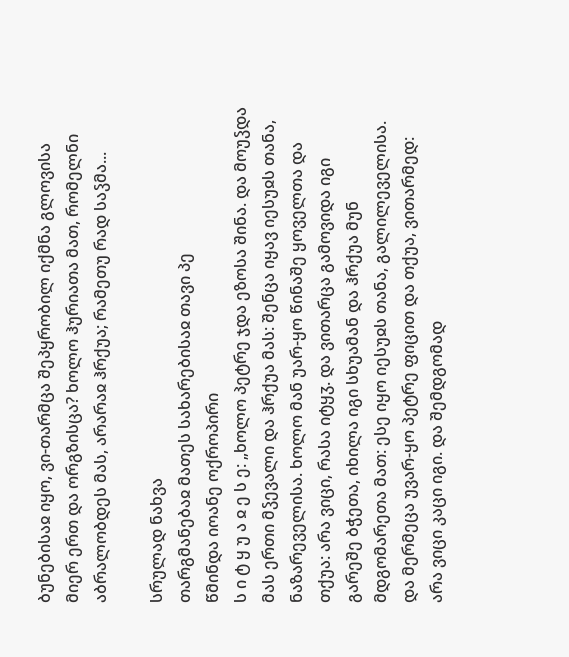ბუნებისაჲ იყო, ვი-თარმცა შეპყრობილ იქმნა გლოვისა მიერ ერთ და ორგზისცა? ხოლო ჰურიათა მათ, რომელნი აბრალობდეს მას, არარაჲ ჰრქუა; რამეთუ რად საჴმა...

სრულად ნახვა
თარგმანებაჲ მათეს სახარებისაჲ თავი პე
წმინდა იოანე ოქროპირი
ს ი ტ ყ უ ა ჲ ე ს ე: „ხოლო პეტრე ჯდა ეზოსა შინა. და მოუჴდა მას ერთი მჴევალი და ჰრქუა მას: შენცა იყავ იესუჲს თანა, ნაზარეველისა. ხოლო მან უარ-ყო წინაშე ყოველთა და თქუა: არა ვიცი, რასა იტყჳ. და ვითარცა გამოვიდა იგი გარეშე ბჭეთა, იხილა იგი სხუამან და ჰრქუა მუნ მდგომარეთა მათ: ესე იყო იესუჲს თანა, გალილეველისა. და მერმეცა უვარ-ყო პეტრე ფიცით და თქუა, ვითარმედ: არა ვიცი კაცი იგი. და შემდგომად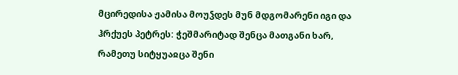მცირედისა ჟამისა მოუჴდეს მუნ მდგომარენი იგი და ჰრქუეს პეტრეს: ჭეშმარიტად შენცა მათგანი ხარ, რამეთუ სიტყუაჲცა შენი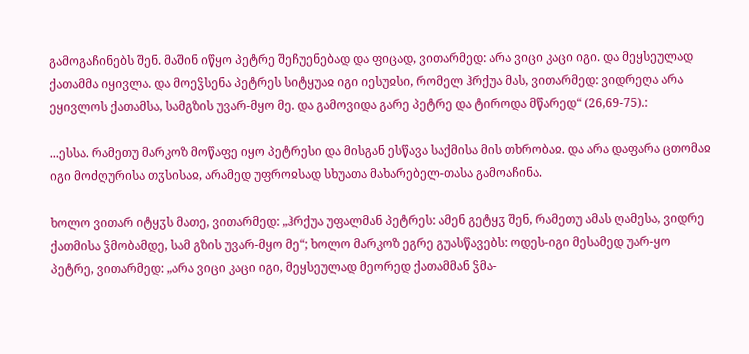გამოგაჩინებს შენ. მაშინ იწყო პეტრე შეჩუენებად და ფიცად, ვითარმედ: არა ვიცი კაცი იგი. და მეყსეულად ქათამმა იყივლა. და მოეჴსენა პეტრეს სიტყუაჲ იგი იესუჲსი, რომელ ჰრქუა მას, ვითარმედ: ვიდრეღა არა ეყივლოს ქათამსა, სამგზის უვარ-მყო მე. და გამოვიდა გარე პეტრე და ტიროდა მწარედ“ (26,69-75).:

...ესსა. რამეთუ მარკოზ მოწაფე იყო პეტრესი და მისგან ესწავა საქმისა მის თხრობაჲ. და არა დაფარა ცთომაჲ იგი მოძღურისა თჳსისაჲ, არამედ უფროჲსად სხუათა მახარებელ-თასა გამოაჩინა.

ხოლო ვითარ იტყჳს მათე, ვითარმედ: „ჰრქუა უფალმან პეტრეს: ამენ გეტყჳ შენ, რამეთუ ამას ღამესა, ვიდრე ქათმისა ჴმობამდე, სამ გზის უვარ-მყო მე“; ხოლო მარკოზ ეგრე გუასწავებს: ოდეს-იგი მესამედ უარ-ყო პეტრე, ვითარმედ: „არა ვიცი კაცი იგი, მეყსეულად მეორედ ქათამმან ჴმა-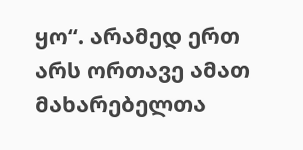ყო“. არამედ ერთ არს ორთავე ამათ მახარებელთა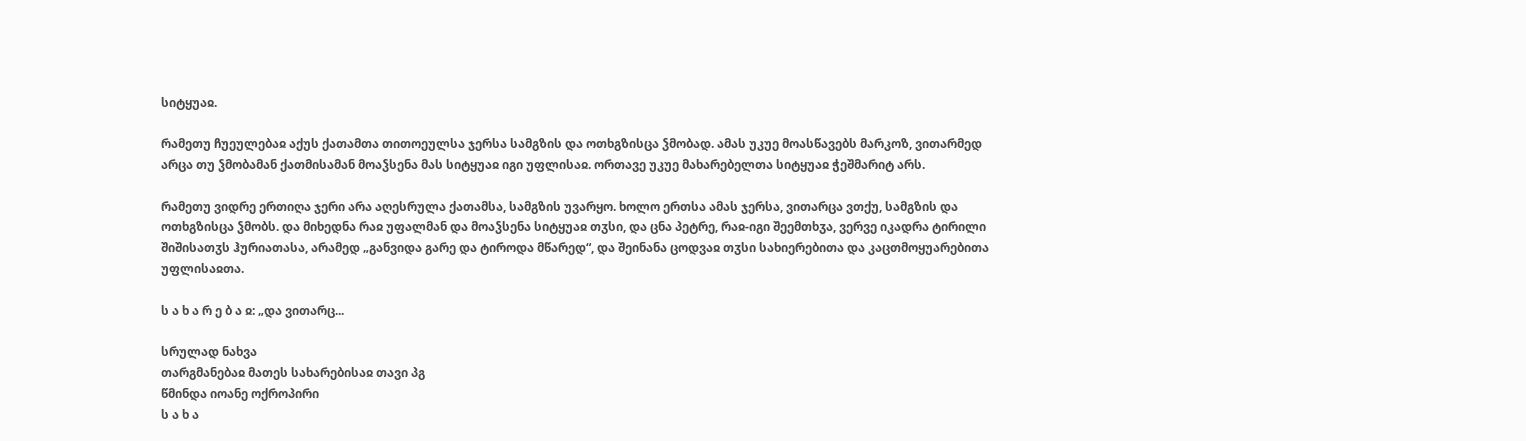სიტყუაჲ.

რამეთუ ჩუეულებაჲ აქუს ქათამთა თითოეულსა ჯერსა სამგზის და ოთხგზისცა ჴმობად. ამას უკუე მოასწავებს მარკოზ, ვითარმედ არცა თუ ჴმობამან ქათმისამან მოაჴსენა მას სიტყუაჲ იგი უფლისაჲ. ორთავე უკუე მახარებელთა სიტყუაჲ ჭეშმარიტ არს.

რამეთუ ვიდრე ერთიღა ჯერი არა აღესრულა ქათამსა, სამგზის უვარყო. ხოლო ერთსა ამას ჯერსა, ვითარცა ვთქუ, სამგზის და ოთხგზისცა ჴმობს. და მიხედნა რაჲ უფალმან და მოაჴსენა სიტყუაჲ თჳსი, და ცნა პეტრე, რაჲ-იგი შეემთხჳა, ვერვე იკადრა ტირილი შიშისათჳს ჰურიათასა, არამედ „განვიდა გარე და ტიროდა მწარედ“, და შეინანა ცოდვაჲ თჳსი სახიერებითა და კაცთმოყუარებითა უფლისაჲთა.

ს ა ხ ა რ ე ბ ა ჲ: „და ვითარც...

სრულად ნახვა
თარგმანებაჲ მათეს სახარებისაჲ თავი პგ
წმინდა იოანე ოქროპირი
ს ა ხ ა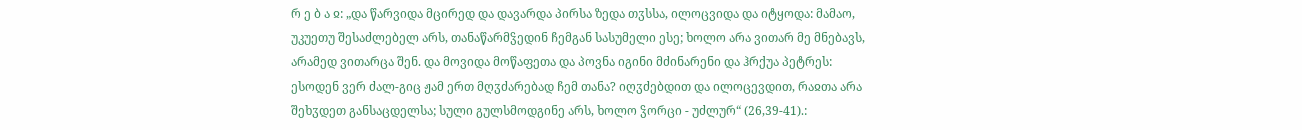რ ე ბ ა ჲ: „და წარვიდა მცირედ და დავარდა პირსა ზედა თჳსსა, ილოცვიდა და იტყოდა: მამაო, უკუეთუ შესაძლებელ არს, თანაწარმჴედინ ჩემგან სასუმელი ესე; ხოლო არა ვითარ მე მნებავს, არამედ ვითარცა შენ. და მოვიდა მოწაფეთა და პოვნა იგინი მძინარენი და ჰრქუა პეტრეს: ესოდენ ვერ ძალ-გიც ჟამ ერთ მღჳძარებად ჩემ თანა? იღჳძებდით და ილოცევდით, რაჲთა არა შეხჳდეთ განსაცდელსა; სული გულსმოდგინე არს, ხოლო ჴორცი - უძლურ“ (26,39-41).: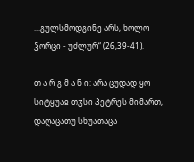...გულსმოდგინე არს, ხოლო ჴორცი - უძლურ“ (26,39-41).

თ ა რ გ მ ა ნ ი: არა ცუდად ყო სიტყუაჲ თჳსი პეტრეს მიმართ, დაღაცათუ სხუათაცა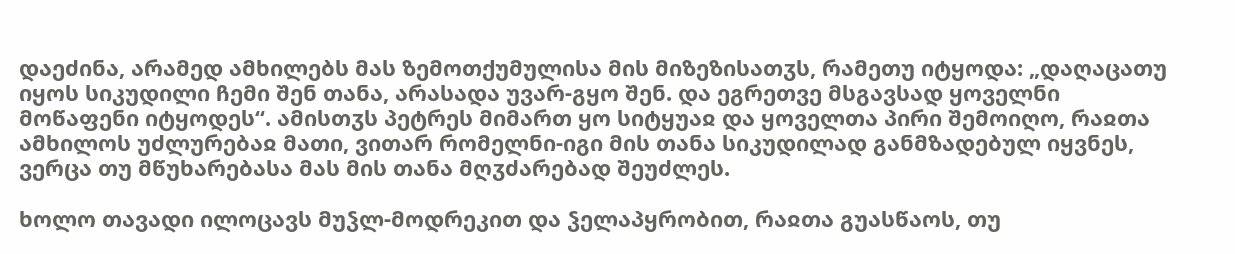დაეძინა, არამედ ამხილებს მას ზემოთქუმულისა მის მიზეზისათჳს, რამეთუ იტყოდა: „დაღაცათუ იყოს სიკუდილი ჩემი შენ თანა, არასადა უვარ-გყო შენ. და ეგრეთვე მსგავსად ყოველნი მოწაფენი იტყოდეს“. ამისთჳს პეტრეს მიმართ ყო სიტყუაჲ და ყოველთა პირი შემოიღო, რაჲთა ამხილოს უძლურებაჲ მათი, ვითარ რომელნი-იგი მის თანა სიკუდილად განმზადებულ იყვნეს, ვერცა თუ მწუხარებასა მას მის თანა მღჳძარებად შეუძლეს.

ხოლო თავადი ილოცავს მუჴლ-მოდრეკით და ჴელაპყრობით, რაჲთა გუასწაოს, თუ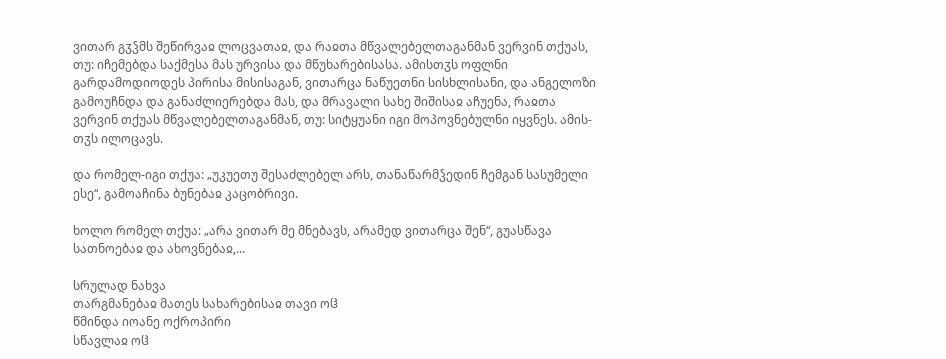ვითარ გჳჴმს შეწირვაჲ ლოცვათაჲ, და რაჲთა მწვალებელთაგანმან ვერვინ თქუას, თუ: იჩემებდა საქმესა მას ურვისა და მწუხარებისასა. ამისთჳს ოფლნი გარდამოდიოდეს პირისა მისისაგან, ვითარცა ნაწუეთნი სისხლისანი, და ანგელოზი გამოუჩნდა და განაძლიერებდა მას, და მრავალი სახე შიშისაჲ აჩუენა, რაჲთა ვერვინ თქუას მწვალებელთაგანმან, თუ: სიტყუანი იგი მოპოვნებულნი იყვნეს. ამის-თჳს ილოცავს.

და რომელ-იგი თქუა: „უკუეთუ შესაძლებელ არს, თანაწარმჴედინ ჩემგან სასუმელი ესე“, გამოაჩინა ბუნებაჲ კაცობრივი.

ხოლო რომელ თქუა: „არა ვითარ მე მნებავს, არამედ ვითარცა შენ“, გუასწავა სათნოებაჲ და ახოვნებაჲ,...

სრულად ნახვა
თარგმანებაჲ მათეს სახარებისაჲ თავი ოჱ
წმინდა იოანე ოქროპირი
სწავლაჲ ოჱ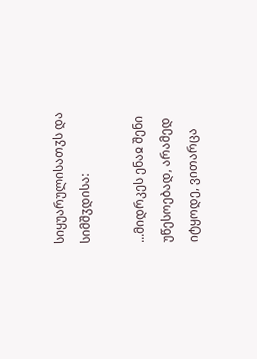სიყუარულისათჳს და სიმშჳდისა:

...მიდრკეს ენაჲ შენი უწესოებად, არამედ იტყოდე, ვითარცა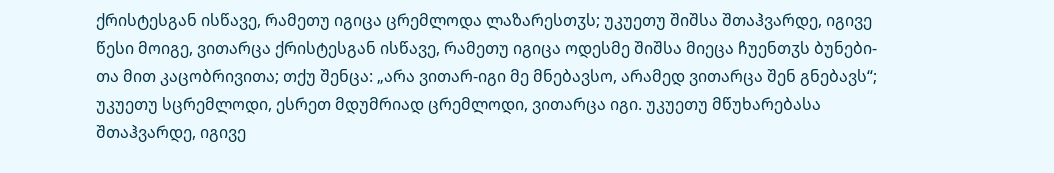ქრისტესგან ისწავე, რამეთუ იგიცა ცრემლოდა ლაზარესთჳს; უკუეთუ შიშსა შთაჰვარდე, იგივე წესი მოიგე, ვითარცა ქრისტესგან ისწავე, რამეთუ იგიცა ოდესმე შიშსა მიეცა ჩუენთჳს ბუნები-თა მით კაცობრივითა; თქუ შენცა: „არა ვითარ-იგი მე მნებავსო, არამედ ვითარცა შენ გნებავს“; უკუეთუ სცრემლოდი, ესრეთ მდუმრიად ცრემლოდი, ვითარცა იგი. უკუეთუ მწუხარებასა შთაჰვარდე, იგივე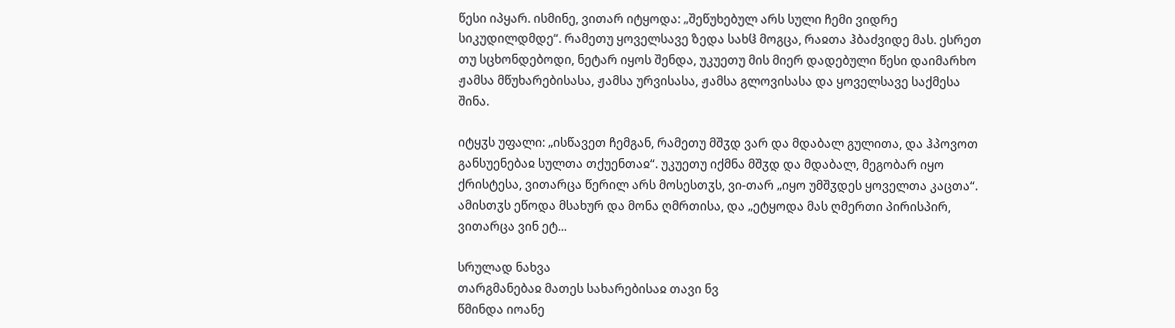წესი იპყარ. ისმინე, ვითარ იტყოდა: „შეწუხებულ არს სული ჩემი ვიდრე სიკუდილდმდე“. რამეთუ ყოველსავე ზედა სახჱ მოგცა, რაჲთა ჰბაძვიდე მას. ესრეთ თუ სცხონდებოდი, ნეტარ იყოს შენდა, უკუეთუ მის მიერ დადებული წესი დაიმარხო ჟამსა მწუხარებისასა, ჟამსა ურვისასა, ჟამსა გლოვისასა და ყოველსავე საქმესა შინა.

იტყჳს უფალი: „ისწავეთ ჩემგან, რამეთუ მშჳდ ვარ და მდაბალ გულითა, და ჰპოვოთ განსუენებაჲ სულთა თქუენთაჲ“. უკუეთუ იქმნა მშჳდ და მდაბალ, მეგობარ იყო ქრისტესა, ვითარცა წერილ არს მოსესთჳს, ვი-თარ „იყო უმშჳდეს ყოველთა კაცთა“. ამისთჳს ეწოდა მსახურ და მონა ღმრთისა, და „ეტყოდა მას ღმერთი პირისპირ, ვითარცა ვინ ეტ...

სრულად ნახვა
თარგმანებაჲ მათეს სახარებისაჲ თავი ნვ
წმინდა იოანე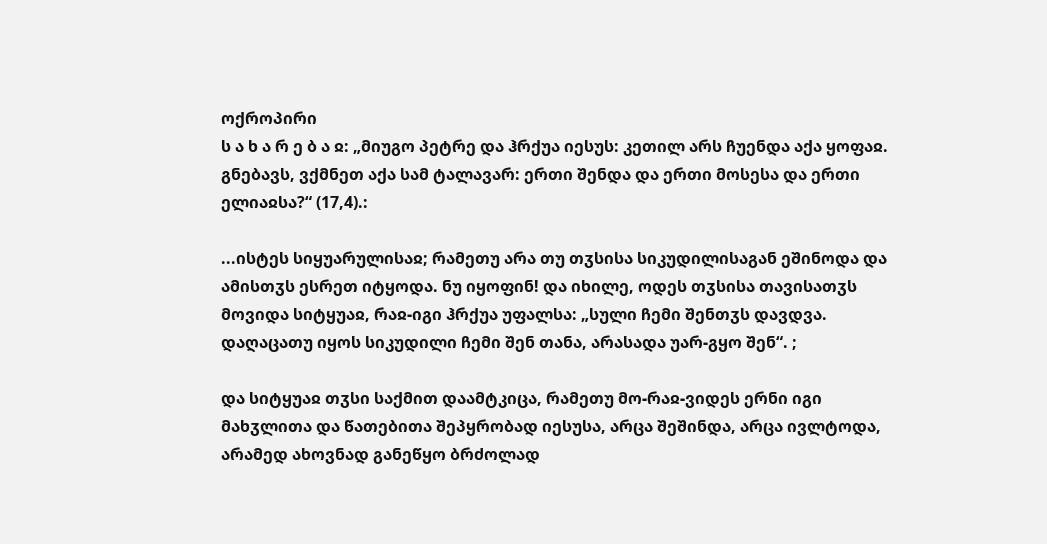ოქროპირი
ს ა ხ ა რ ე ბ ა ჲ: „მიუგო პეტრე და ჰრქუა იესუს: კეთილ არს ჩუენდა აქა ყოფაჲ. გნებავს, ვქმნეთ აქა სამ ტალავარ: ერთი შენდა და ერთი მოსესა და ერთი ელიაჲსა?“ (17,4).:

...ისტეს სიყუარულისაჲ; რამეთუ არა თუ თჳსისა სიკუდილისაგან ეშინოდა და ამისთჳს ესრეთ იტყოდა. ნუ იყოფინ! და იხილე, ოდეს თჳსისა თავისათჳს მოვიდა სიტყუაჲ, რაჲ-იგი ჰრქუა უფალსა: „სული ჩემი შენთჳს დავდვა. დაღაცათუ იყოს სიკუდილი ჩემი შენ თანა, არასადა უარ-გყო შენ“. ;

და სიტყუაჲ თჳსი საქმით დაამტკიცა, რამეთუ მო-რაჲ-ვიდეს ერნი იგი მახჳლითა და წათებითა შეპყრობად იესუსა, არცა შეშინდა, არცა ივლტოდა, არამედ ახოვნად განეწყო ბრძოლად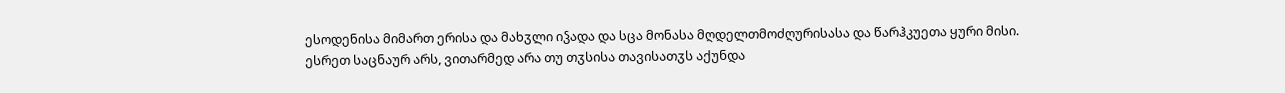ესოდენისა მიმართ ერისა და მახჳლი იჴადა და სცა მონასა მღდელთმოძღურისასა და წარჰკუეთა ყური მისი. ესრეთ საცნაურ არს, ვითარმედ არა თუ თჳსისა თავისათჳს აქუნდა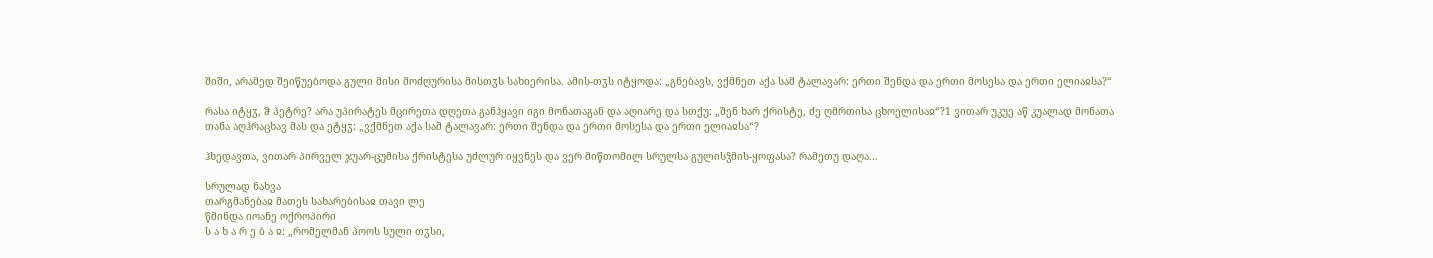შიში, არამედ შეიწუებოდა გული მისი მოძღურისა მისთჳს სახიერისა. ამის-თჳს იტყოდა: „გნებავს, ვქმნეთ აქა სამ ტალავარ: ერთი შენდა და ერთი მოსესა და ერთი ელიაჲსა?“

რასა იტყჳ, ჵ პეტრე? არა უპირატეს მცირეთა დღეთა განჰყავი იგი მონათაგან და აღიარე და სთქუ: „შენ ხარ ქრისტე, ძე ღმრთისა ცხოელისაჲ“?1 ვითარ უკუე აწ კუალად მონათა თანა აღჰრაცხავ მას და ეტყჳ: „ვქმნეთ აქა სამ ტალავარ: ერთი შენდა და ერთი მოსესა და ერთი ელიაჲსა“?

ჰხედავთა, ვითარ პირველ ჯუარ-ცუმისა ქრისტესა უძლურ იყვნეს და ვერ მიწთომილ სრულსა გულისჴმის-ყოფასა? რამეთუ დაღა...

სრულად ნახვა
თარგმანებაჲ მათეს სახარებისაჲ თავი ლე
წმინდა იოანე ოქროპირი
ს ა ხ ა რ ე ბ ა ჲ: „რომელმან პოოს სული თჳსი,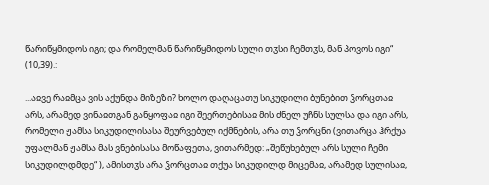წარიწყმიდოს იგი; და რომელმან წარიწყმიდოს სული თჳსი ჩემთჳს, მან პოვოს იგი“ (10,39).:

...აჲვე რაჲმცა ვის აქუნდა მიზეზი? ხოლო დაღაცათუ სიკუდილი ბუნებით ჴორცთაჲ არს, არამედ ვინაჲთგან განყოფაჲ იგი შეერთებისაჲ მის ძნელ უჩნს სულსა და იგი არს, რომელი ჟამსა სიკუდილისასა შეურვებულ იქმნების, არა თუ ჴორცნი (ვითარცა ჰრქუა უფალმან ჟამსა მას ვნებისასა მოწაფეთა, ვითარმედ: „შეწუხებულ არს სული ჩემი სიკუდილდმდე“ ), ამისთჳს არა ჴორცთაჲ თქუა სიკუდილდ მიცემაჲ, არამედ სულისაჲ,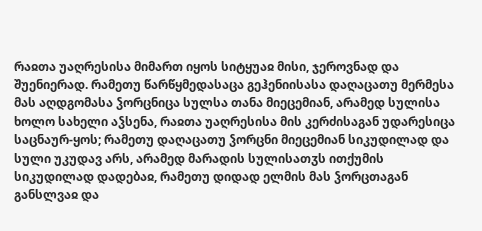რაჲთა უაღრესისა მიმართ იყოს სიტყუაჲ მისი, ჯეროვნად და შუენიერად. რამეთუ წარწყმედასაცა გეჰენიისასა დაღაცათუ მერმესა მას აღდგომასა ჴორცნიცა სულსა თანა მიეცემიან, არამედ სულისა ხოლო სახელი აჴსენა, რაჲთა უაღრესისა მის კერძისაგან უდარესიცა საცნაურ-ყოს; რამეთუ დაღაცათუ ჴორცნი მიეცემიან სიკუდილად და სული უკუდავ არს, არამედ მარადის სულისათჳს ითქუმის სიკუდილად დადებაჲ, რამეთუ დიდად ელმის მას ჴორცთაგან განსლვაჲ და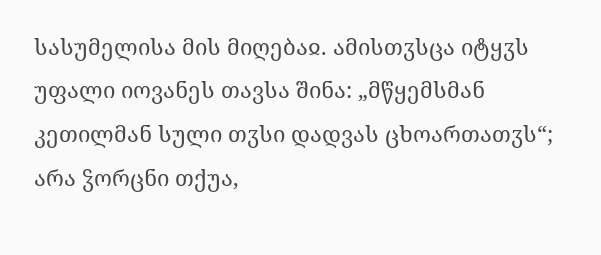სასუმელისა მის მიღებაჲ. ამისთჳსცა იტყჳს უფალი იოვანეს თავსა შინა: „მწყემსმან კეთილმან სული თჳსი დადვას ცხოართათჳს“; არა ჴორცნი თქუა,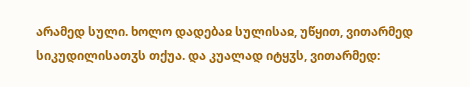არამედ სული. ხოლო დადებაჲ სულისაჲ, უწყით, ვითარმედ სიკუდილისათჳს თქუა. და კუალად იტყჳს, ვითარმედ: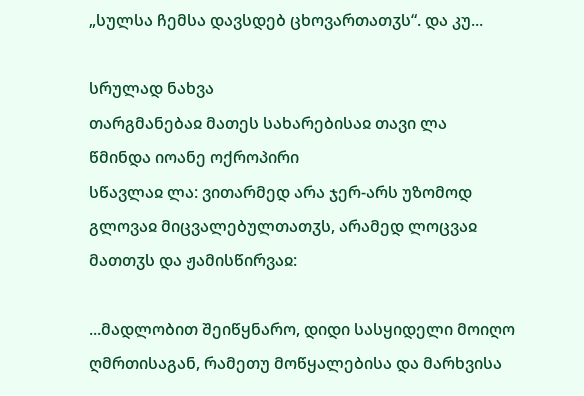„სულსა ჩემსა დავსდებ ცხოვართათჳს“. და კუ...

სრულად ნახვა
თარგმანებაჲ მათეს სახარებისაჲ თავი ლა
წმინდა იოანე ოქროპირი
სწავლაჲ ლა: ვითარმედ არა ჯერ-არს უზომოდ გლოვაჲ მიცვალებულთათჳს, არამედ ლოცვაჲ მათთჳს და ჟამისწირვაჲ:

...მადლობით შეიწყნარო, დიდი სასყიდელი მოიღო ღმრთისაგან, რამეთუ მოწყალებისა და მარხვისა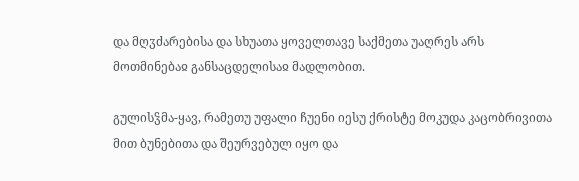და მღჳძარებისა და სხუათა ყოველთავე საქმეთა უაღრეს არს მოთმინებაჲ განსაცდელისაჲ მადლობით.

გულისჴმა-ყავ, რამეთუ უფალი ჩუენი იესუ ქრისტე მოკუდა კაცობრივითა მით ბუნებითა და შეურვებულ იყო და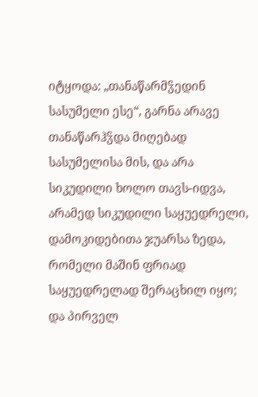იტყოდა: „თანაწარმჴედინ სასუმელი ესე“, გარნა არავე თანაწარჰჴდა მიღებად სასუმელისა მის, და არა სიკუდილი ხოლო თავს-იდვა, არამედ სიკუდილი საყუედრელი, დამოკიდებითა ჯუარსა ზედა, რომელი მაშინ ფრიად საყუედრელად შერაცხილ იყო; და პირველ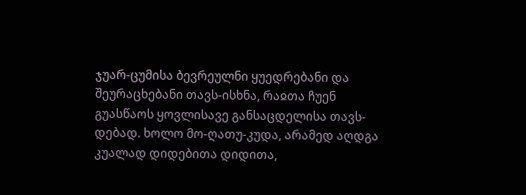ჯუარ-ცუმისა ბევრეულნი ყუედრებანი და შეურაცხებანი თავს-ისხნა, რაჲთა ჩუენ გუასწაოს ყოვლისავე განსაცდელისა თავს-დებად. ხოლო მო-ღათუ-კუდა, არამედ აღდგა კუალად დიდებითა დიდითა,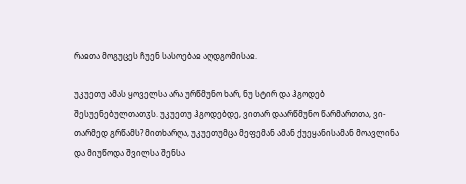რაჲთა მოგუცეს ჩუენ სასოებაჲ აღდგომისაჲ.

უკუეთუ ამას ყოველსა არა ურწმუნო ხარ, ნუ სტირ და ჰგოდებ შესუენებულთათჳს. უკუეთუ ჰგოდებდე, ვითარ დაარწმუნო წარმართთა, ვი-თარმედ გრწამს? მითხარღა, უკუეთუმცა მეფემან ამან ქუეყანისამან მოავლინა და მიუწოდა შვილსა შენსა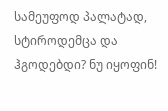სამეუფოდ პალატად, სტიროდემცა და ჰგოდებდი? ნუ იყოფინ!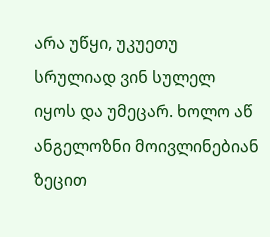არა უწყი, უკუეთუ სრულიად ვინ სულელ იყოს და უმეცარ. ხოლო აწ ანგელოზნი მოივლინებიან ზეცით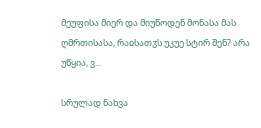მეუფისა მიერ და მიუწოდენ მონასა მას ღმრთისასა, რაჲსათჳს უკუე სტირ შენ? არა უწყია, ვ...

სრულად ნახვა